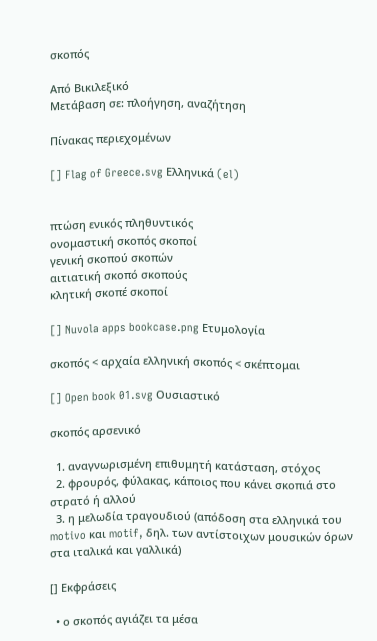σκοπός

Από Βικιλεξικό
Μετάβαση σε: πλοήγηση, αναζήτηση

Πίνακας περιεχομένων

[] Flag of Greece.svg Ελληνικά (el)


πτώση ενικός πληθυντικός
ονομαστική σκοπός σκοποί
γενική σκοπού σκοπών
αιτιατική σκοπό σκοπούς
κλητική σκοπέ σκοποί

[] Nuvola apps bookcase.png Ετυμολογία

σκοπός < αρχαία ελληνική σκοπός < σκέπτομαι

[] Open book 01.svg Ουσιαστικό

σκοπός αρσενικό

  1. αναγνωρισμένη επιθυμητή κατάσταση, στόχος
  2. φρουρός, φύλακας, κάποιος που κάνει σκοπιά στο στρατό ή αλλού
  3. η μελωδία τραγουδιού (απόδοση στα ελληνικά του motivo και motif, δηλ. των αντίστοιχων μουσικών όρων στα ιταλικά και γαλλικά)

[] Εκφράσεις

  • ο σκοπός αγιάζει τα μέσα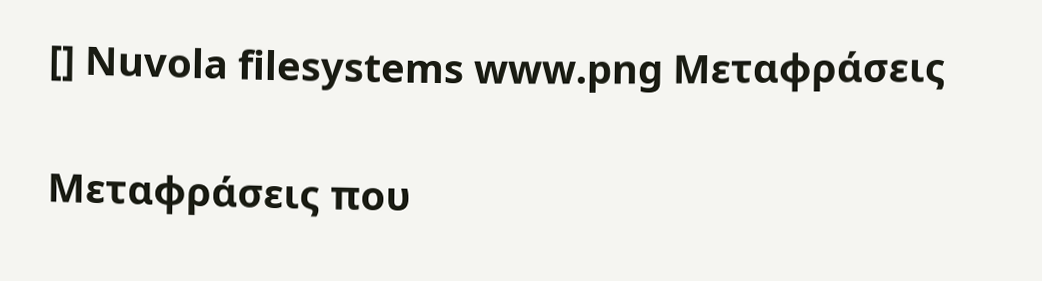[] Nuvola filesystems www.png Μεταφράσεις

Μεταφράσεις που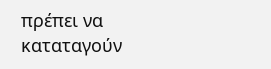πρέπει να καταταγούν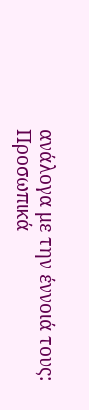ανάλογα με την έννοιά τους:
Προσωπικά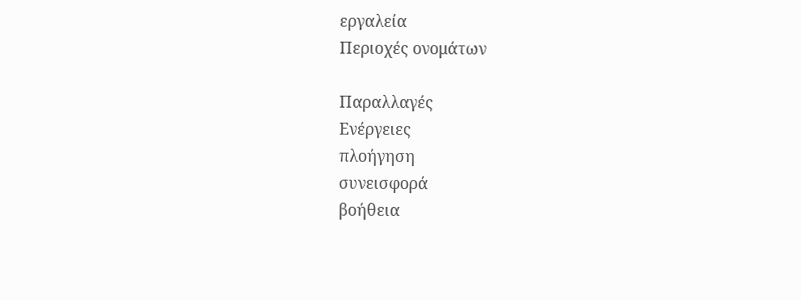εργαλεία
Περιοχές ονομάτων

Παραλλαγές
Ενέργειες
πλοήγηση
συνεισφορά
βοήθεια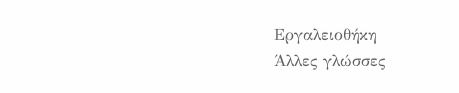Εργαλειοθήκη
Άλλες γλώσσες